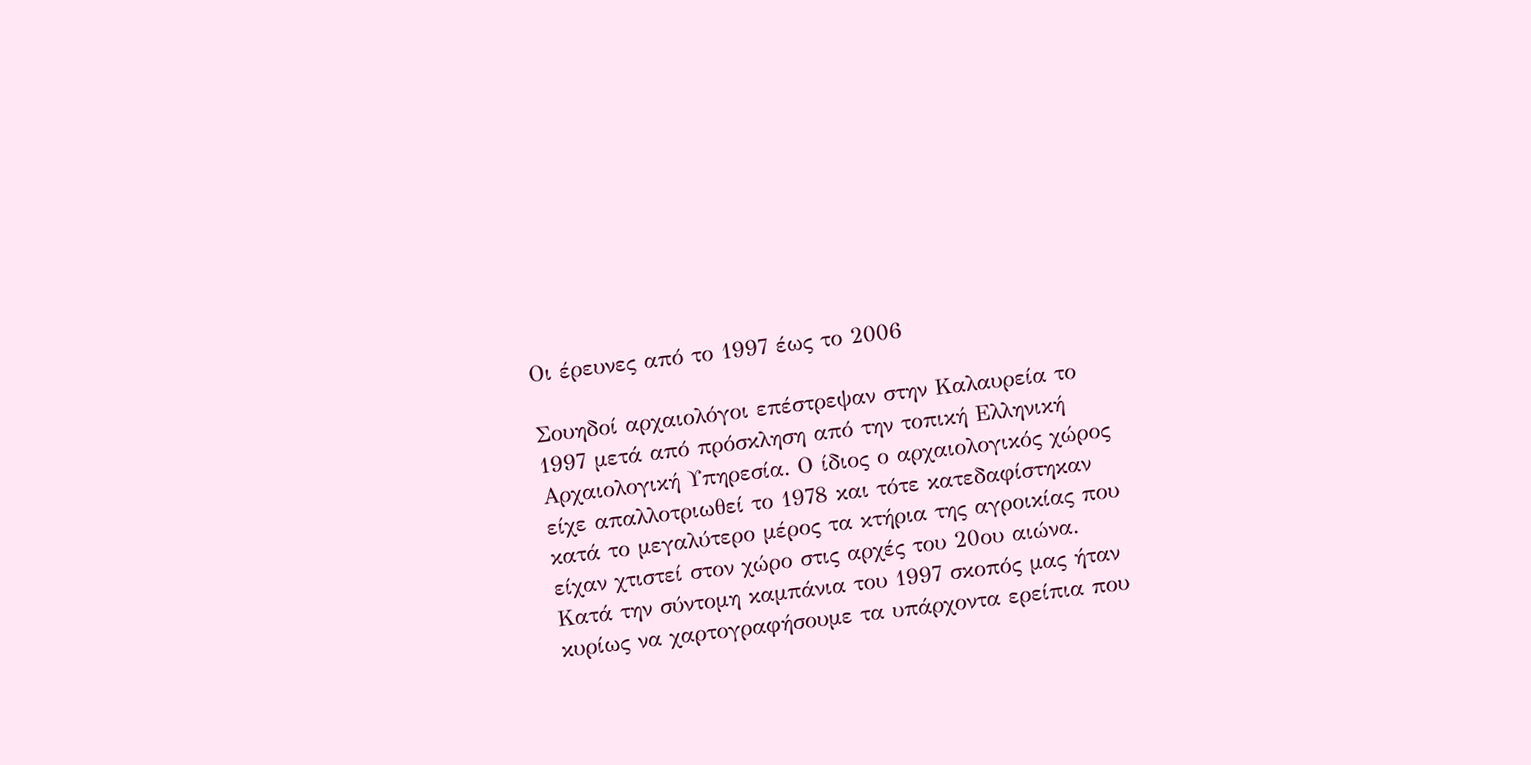Οι έρευνες από το 1997 έως το 2006

Σουηδοί αρχαιολόγοι επέστρεψαν στην Καλαυρεία το 1997 μετά από πρόσκληση από την τοπική Ελληνική Αρχαιολογική Υπηρεσία. Ο ίδιος ο αρχαιολογικός χώρος είχε απαλλοτριωθεί το 1978 και τότε κατεδαφίστηκαν κατά το μεγαλύτερο μέρος τα κτήρια της αγροικίας που είχαν χτιστεί στον χώρο στις αρχές του 20ου αιώνα.  Κατά την σύντομη καμπάνια του 1997 σκοπός μας ήταν κυρίως να χαρτογραφήσουμε τα υπάρχοντα ερείπια που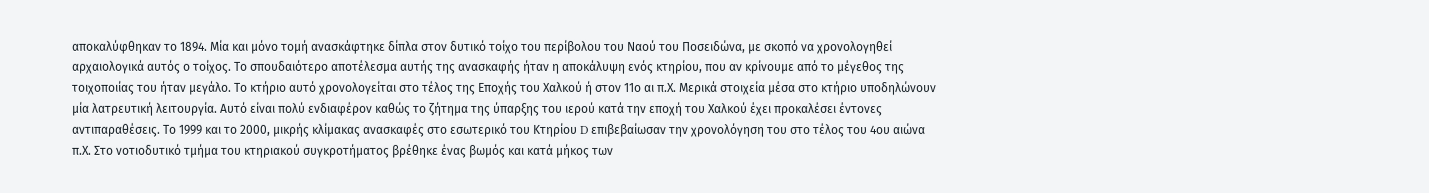αποκαλύφθηκαν το 1894. Μία και μόνο τομή ανασκάφτηκε δίπλα στον δυτικό τοίχο του περίβολου του Ναού του Ποσειδώνα, με σκοπό να χρονολογηθεί αρχαιολογικά αυτός ο τοίχος. Το σπουδαιότερο αποτέλεσμα αυτής της ανασκαφής ήταν η αποκάλυψη ενός κτηρίου, που αν κρίνουμε από το μέγεθος της τοιχοποιίας του ήταν μεγάλο. Το κτήριο αυτό χρονολογείται στο τέλος της Εποχής του Χαλκού ή στον 11ο αι π.Χ. Μερικά στοιχεία μέσα στο κτήριο υποδηλώνουν μία λατρευτική λειτουργία. Αυτό είναι πολύ ενδιαφέρον καθώς το ζήτημα της ύπαρξης του ιερού κατά την εποχή του Χαλκού έχει προκαλέσει έντονες αντιπαραθέσεις. Το 1999 και το 2000, μικρής κλίμακας ανασκαφές στο εσωτερικό του Κτηρίου D επιβεβαίωσαν την χρονολόγηση του στο τέλος του 4ου αιώνα π.Χ. Στο νοτιοδυτικό τμήμα του κτηριακού συγκροτήματος βρέθηκε ένας βωμός και κατά μήκος των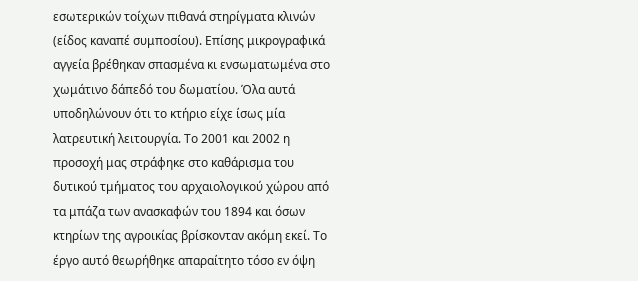εσωτερικών τοίχων πιθανά στηρίγματα κλινών (είδος καναπέ συμποσίου). Επίσης μικρογραφικά αγγεία βρέθηκαν σπασμένα κι ενσωματωμένα στο χωμάτινο δάπεδό του δωματίου. Όλα αυτά υποδηλώνουν ότι το κτήριο είχε ίσως μία λατρευτική λειτουργία. Το 2001 και 2002 η προσοχή μας στράφηκε στο καθάρισμα του δυτικού τμήματος του αρχαιολογικού χώρου από τα μπάζα των ανασκαφών του 1894 και όσων κτηρίων της αγροικίας βρίσκονταν ακόμη εκεί. Το έργο αυτό θεωρήθηκε απαραίτητο τόσο εν όψη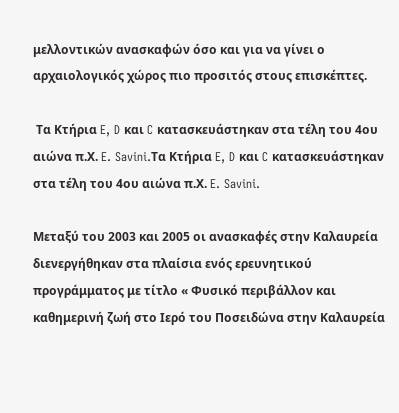μελλοντικών ανασκαφών όσο και για να γίνει ο αρχαιολογικός χώρος πιο προσιτός στους επισκέπτες.

 Τα Κτήρια E, D και C κατασκευάστηκαν στα τέλη του 4ου αιώνα π.Χ. E. Savini.Τα Κτήρια E, D και C κατασκευάστηκαν στα τέλη του 4ου αιώνα π.Χ. E. Savini.

Μεταξύ του 2003 και 2005 οι ανασκαφές στην Καλαυρεία διενεργήθηκαν στα πλαίσια ενός ερευνητικού προγράμματος με τίτλο « Φυσικό περιβάλλον και καθημερινή ζωή στο Ιερό του Ποσειδώνα στην Καλαυρεία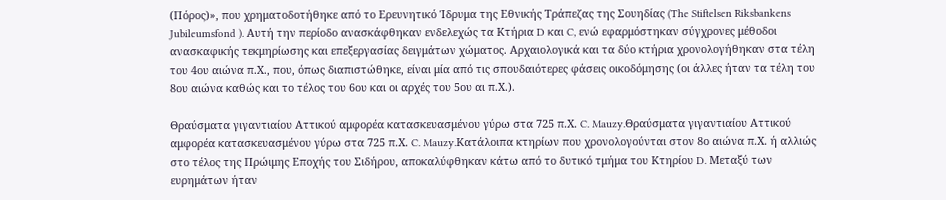(Πόρος)», που χρηματοδοτήθηκε από το Ερευνητικό Ίδρυμα της Εθνικής Τράπεζας της Σουηδίας (The Stiftelsen Riksbankens Jubileumsfond ). Αυτή την περίοδο ανασκάφθηκαν ενδελεχώς τα Κτήρια D και C, ενώ εφαρμόστηκαν σύγχρονες μέθοδοι ανασκαφικής τεκμηρίωσης και επεξεργασίας δειγμάτων χώματος. Αρχαιολογικά και τα δύο κτήρια χρονολογήθηκαν στα τέλη του 4ου αιώνα π.Χ., που, όπως διαπιστώθηκε, είναι μία από τις σπουδαιότερες φάσεις οικοδόμησης (οι άλλες ήταν τα τέλη του 8ου αιώνα καθώς και το τέλος του 6ου και οι αρχές του 5ου αι π.Χ.).

Θραύσματα γιγαντιαίου Αττικού αμφορέα κατασκευασμένου γύρω στα 725 π.Χ. C. Mauzy.Θραύσματα γιγαντιαίου Αττικού αμφορέα κατασκευασμένου γύρω στα 725 π.Χ. C. Mauzy.Κατάλοιπα κτηρίων που χρονολογούνται στον 8ο αιώνα π.Χ. ή αλλιώς στο τέλος της Πρώιμης Εποχής του Σιδήρου, αποκαλύφθηκαν κάτω από το δυτικό τμήμα του Κτηρίου D. Μεταξύ των ευρημάτων ήταν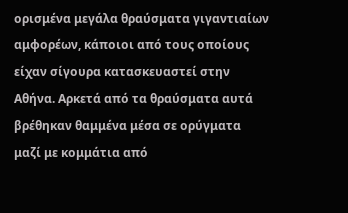ορισμένα μεγάλα θραύσματα γιγαντιαίων αμφορέων, κάποιοι από τους οποίους είχαν σίγουρα κατασκευαστεί στην Αθήνα. Αρκετά από τα θραύσματα αυτά βρέθηκαν θαμμένα μέσα σε ορύγματα μαζί με κομμάτια από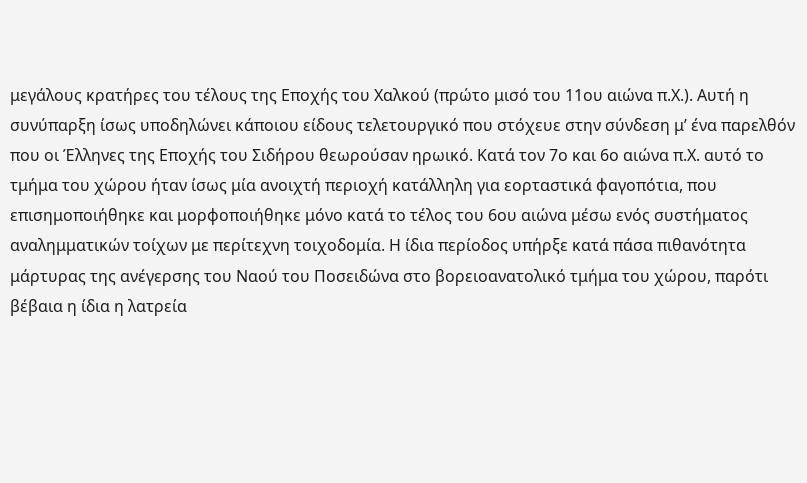μεγάλους κρατήρες του τέλους της Εποχής του Χαλκού (πρώτο μισό του 11ου αιώνα π.Χ.). Αυτή η συνύπαρξη ίσως υποδηλώνει κάποιου είδους τελετουργικό που στόχευε στην σύνδεση μ’ ένα παρελθόν που οι Έλληνες της Εποχής του Σιδήρου θεωρούσαν ηρωικό. Κατά τον 7ο και 6ο αιώνα π.Χ. αυτό το τμήμα του χώρου ήταν ίσως μία ανοιχτή περιοχή κατάλληλη για εορταστικά φαγοπότια, που επισημοποιήθηκε και μορφοποιήθηκε μόνο κατά το τέλος του 6ου αιώνα μέσω ενός συστήματος αναλημματικών τοίχων με περίτεχνη τοιχοδομία. Η ίδια περίοδος υπήρξε κατά πάσα πιθανότητα μάρτυρας της ανέγερσης του Ναού του Πoσειδώνα στο βορειοανατολικό τμήμα του χώρου, παρότι βέβαια η ίδια η λατρεία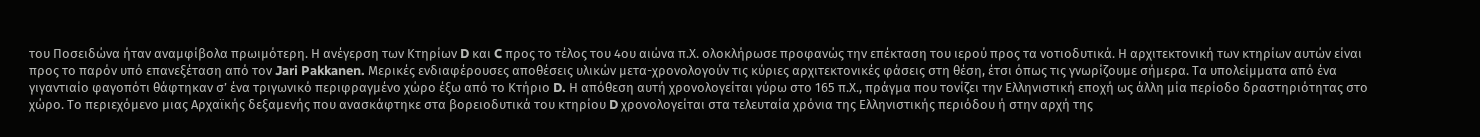του Ποσειδώνα ήταν αναμφίβολα πρωιμότερη. Η ανέγερση των Κτηρίων D και C προς το τέλος του 4ου αιώνα π.Χ. ολοκλήρωσε προφανώς την επέκταση του ιερού προς τα νοτιοδυτικά. Η αρχιτεκτονική των κτηρίων αυτών είναι προς το παρόν υπό επανεξέταση από τον Jari Pakkanen. Μερικές ενδιαφέρουσες αποθέσεις υλικών μετα-χρονολογούν τις κύριες αρχιτεκτονικές φάσεις στη θέση, έτσι όπως τις γνωρίζουμε σήμερα. Τα υπολείμματα από ένα γιγαντιαίο φαγοπότι θάφτηκαν σ’ ένα τριγωνικό περιφραγμένο χώρο έξω από το Κτήριο D. Η απόθεση αυτή χρονολογείται γύρω στο 165 π.Χ., πράγμα που τονίζει την Ελληνιστική εποχή ως άλλη μία περίοδο δραστηριότητας στο χώρο. Το περιεχόμενο μιας Αρχαϊκής δεξαμενής που ανασκάφτηκε στα βορειοδυτικά του κτηρίου D χρονολογείται στα τελευταία χρόνια της Ελληνιστικής περιόδου ή στην αρχή της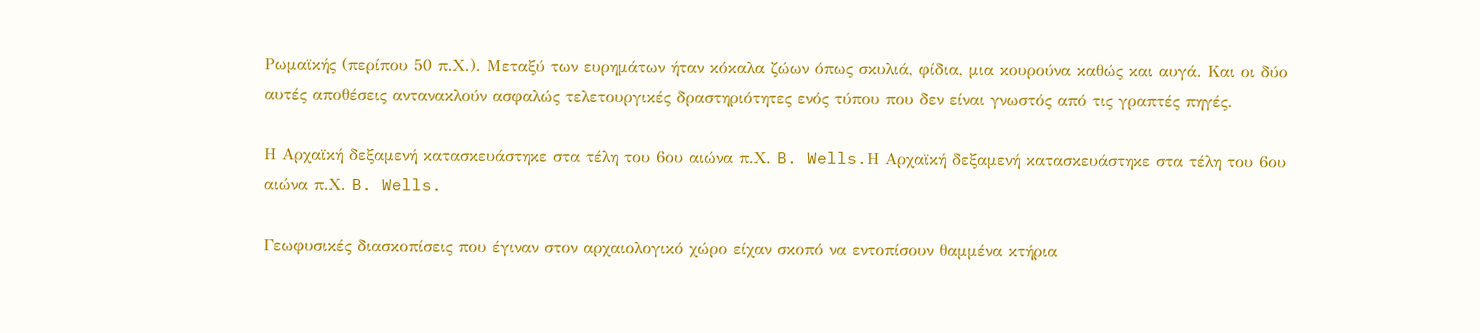Ρωμαϊκής (περίπου 50 π.Χ.). Μεταξύ των ευρημάτων ήταν κόκαλα ζώων όπως σκυλιά, φίδια, μια κουρούνα καθώς και αυγά. Και οι δύο αυτές αποθέσεις αντανακλούν ασφαλώς τελετουργικές δραστηριότητες ενός τύπου που δεν είναι γνωστός από τις γραπτές πηγές.

Η Αρχαϊκή δεξαμενή κατασκευάστηκε στα τέλη του 6ου αιώνα π.Χ. B. Wells.Η Αρχαϊκή δεξαμενή κατασκευάστηκε στα τέλη του 6ου αιώνα π.Χ. B. Wells.

Γεωφυσικές διασκοπίσεις που έγιναν στον αρχαιολογικό χώρο είχαν σκοπό να εντοπίσουν θαμμένα κτήρια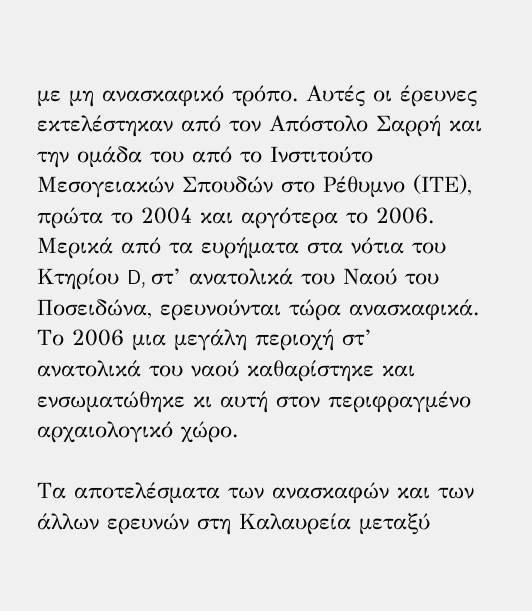με μη ανασκαφικό τρόπο. Αυτές οι έρευνες εκτελέστηκαν από τον Απόστολο Σαρρή και την ομάδα του από το Ινστιτούτο Μεσογειακών Σπουδών στο Ρέθυμνο (ΙΤΕ), πρώτα το 2004 και αργότερα το 2006. Μερικά από τα ευρήματα στα νότια του Κτηρίου D, στ’ ανατολικά του Ναού του Ποσειδώνα, ερευνούνται τώρα ανασκαφικά. Το 2006 μια μεγάλη περιοχή στ’ ανατολικά του ναού καθαρίστηκε και ενσωματώθηκε κι αυτή στον περιφραγμένο αρχαιολογικό χώρο.

Τα αποτελέσματα των ανασκαφών και των άλλων ερευνών στη Καλαυρεία μεταξύ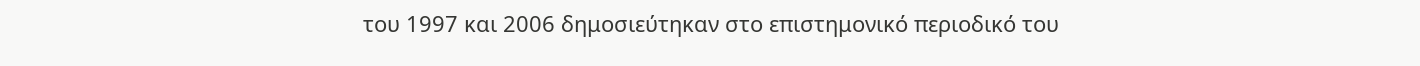του 1997 και 2006 δημοσιεύτηκαν στο επιστημονικό περιοδικό του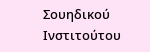Σουηδικού Ινστιτούτου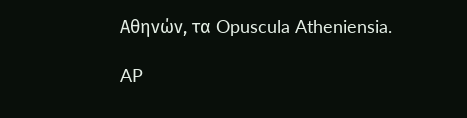Αθηνών, τα Opuscula Atheniensia.

AP